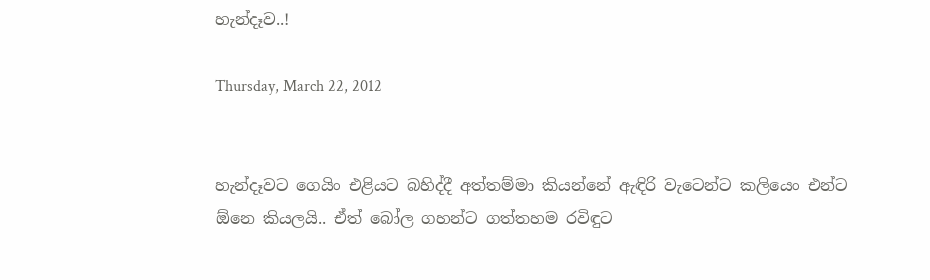හැන්දෑව..!

Thursday, March 22, 2012


හැන්දෑවට ගෙයිං එළියට බහිද්දී අත්තම්මා කියන්නේ ඇඳිරි වැටෙන්ට කලියෙං එන්ට ඕනෙ කියලයි.. ඒත් බෝල ගහන්ට ගත්තහම රවිඳුට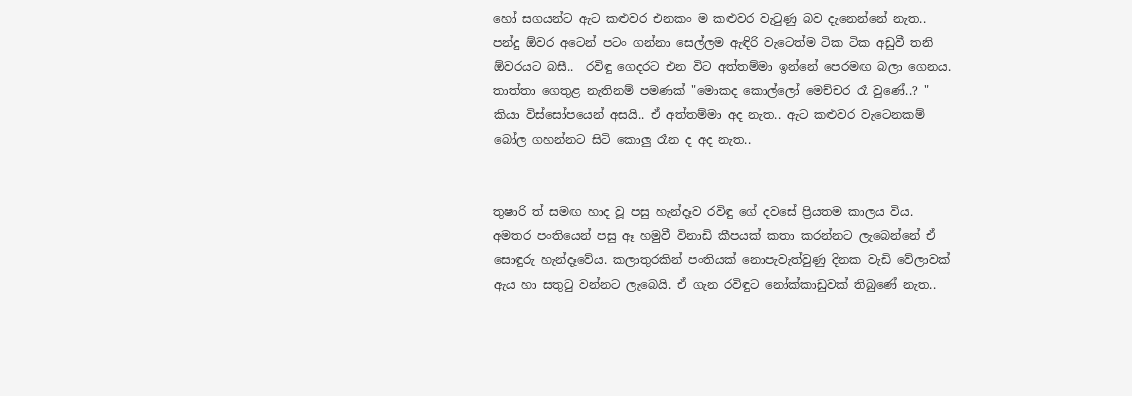හෝ සගයන්ට ඇට කළුවර එනකං ම කළුවර වැටුණු බව දැනෙන්නේ නැත.. පන්දු ඕවර අටෙන් පටං ගන්නා සෙල්ලම ඇඳිරි වැටෙත්ම ටික ටික අඩුවී තනි ඕවරයට බසී..  රවිඳු ගෙදරට එන විට අත්තම්මා ඉන්නේ පෙරමඟ බලා ගෙනය. තාත්තා ගෙතුළ නැතිනම් පමණක් "මොකද කොල්ලෝ මෙච්චර රෑ වුණේ..? " කියා විස්සෝපයෙන් අසයි.. ඒ අත්තම්මා අද නැත.. ඇට කළුවර වැටෙනකම් බෝල ගහන්නට සිටි කොලු රෑන ද අද නැත..


තුෂාරි ත් සමඟ හාද වූ පසු හැන්දෑව රවිඳු ගේ දවසේ ප්‍රියතම කාලය විය. අමතර පංතියෙන් පසු ඈ හමුවී විනාඩි කීපයක් කතා කරන්නට ලැබෙන්නේ ඒ සොඳුරු හැන්දෑවේය. කලාතුරකින් පංතියක් නොපැවැත්වුණු දිනක වැඩි වේලාවක් ඇය හා සතුටු වන්නට ලැබෙයි. ඒ ගැන රවිඳුට නෝක්කාඩුවක් තිබුණේ නැත..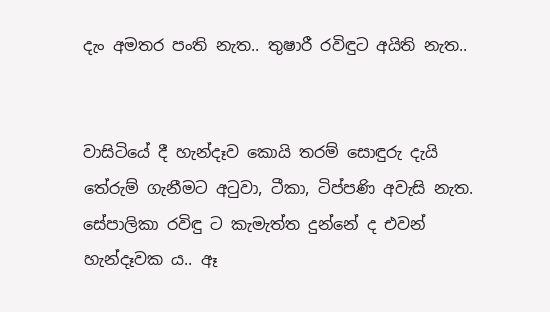දැං අමතර පංති නැත.. තුෂාරී රවිඳුට අයිති නැත..


වාසිටියේ දී හැන්දෑව කොයි තරම් සොඳුරු දැයි තේරුම් ගැනීමට අටුවා, ටීකා, ටිප්පණි අවැසි නැත. සේපාලිකා රවිඳු ට කැමැත්ත දුන්නේ ද එවන් හැන්දෑවක ය.. ඈ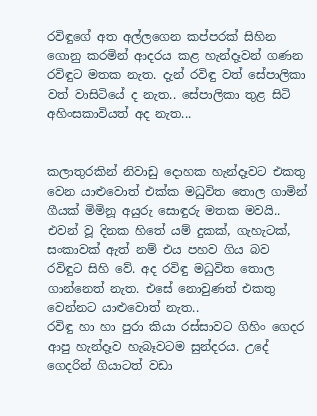රවිඳුගේ අත අල්ලගෙන කප්පරක් සිහින ගොනු කරමින් ආදරය කළ හැන්දෑවන් ගණන රවිඳුට මතක නැත. දැන් රවිඳු වත් සේපාලිකා වත් වාසිටියේ ද නැත.. සේපාලිකා තුළ සිටි අහිංසකාවියත් අද නැත...


කලාතුරකින් නිවාඩු දොහක හැන්දෑවට එකතු වෙන යාළුවොත් එක්ක මධුවිත තොල ගාමින් ගීයක් මිමිනූ අයුරු සොඳුරු මතක මවයි.. එවන් වූ දිනක හිතේ යම් දුකක්, ගැහැටක්, සංකාවක් ඇත් නම් එය පහව ගිය බව රවිඳුට සිහි වේ. අද රවිඳු මධුවිත තොල ගාන්නෙත් නැත. එසේ නොවුණත් එකතු වෙන්නට යාළුවොත් නැත..
රවිඳු හා හා පුරා කියා රස්සාවට ගිහිං ගෙදර ආපු හැන්දෑව හැබෑවටම සුන්දරය. උදේ ගෙදරින් ගියාටත් වඩා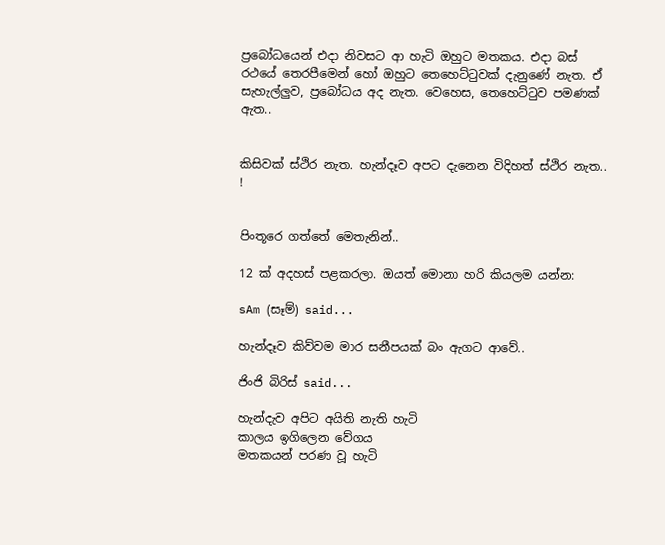ප්‍රබෝධයෙන් එදා නිවසට ආ හැටි ඔහුට මතකය. එදා බස් රථයේ තෙරපීමෙන් හෝ ඔහුට තෙහෙට්ටුවක් දැනුණේ නැත. ඒ සැහැල්ලුව, ප්‍රබෝධය අද නැත. වෙහෙස, තෙහෙට්ටුව පමණක් ඇත..


කිසිවක් ස්ථිර නැත. හැන්දෑව අපට දැනෙන විදිහත් ස්ථිර නැත.. !


පිංතූරෙ ගත්තේ මෙතැනින්..

12 ක් අදහස් පළකරලා. ඔයත් මොනා හරි කියලම යන්න:

sAm (සෑම්) said...

හැන්දෑව කිව්වම මාර සනීපයක් බං ඇගට ආවේ..

ජිංජි බිරිස් said...

හැන්දැව අපිට අයිති නැති හැටි
කාලය ඉගිලෙන වේගය
මතකයන් පරණ වූ හැටි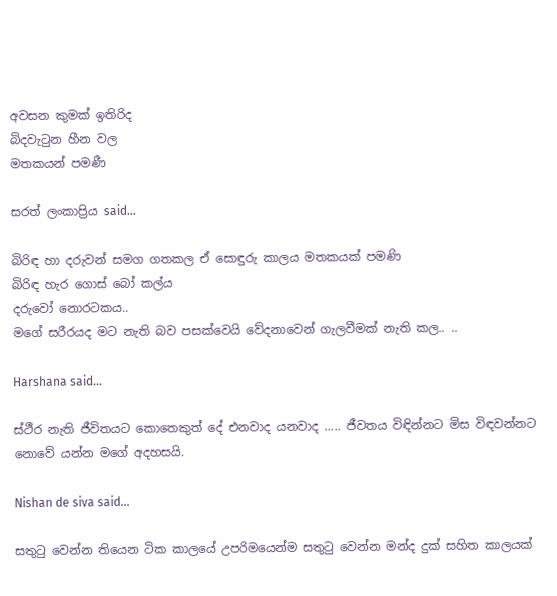අවසන කුමක් ඉතිරිද
බිදවැටුන හීන වල
මතකයන් පමණී

සරත් ලංකාප්‍රිය said...

බිරිඳ හා දරුවන් සමග ගතකල ඒ සොඳුරු කාලය මතකයක් පමණි
බිරිඳ හැර ගොස් බෝ කල්ය
දරුවෝ නොරටකය..
මගේ සරීරයද මට නැති බව පසක්වෙයි වේදනාවෙන් ගැලවීමක් නැති කල.. ..

Harshana said...

ස්ථීර නැති ජීවිතයට කොතෙකුත් දේ එනවාද යනවාද ..... ජීවතය විඳින්නට මිස විඳවන්නට නොවේ යන්න මගේ අදහසයි.

Nishan de siva said...

සතුටු වෙන්න තියෙන ටික කාලයේ උපරිමයෙන්ම සතුටු වෙන්න මන්ද දුක් සහිත කාලයක්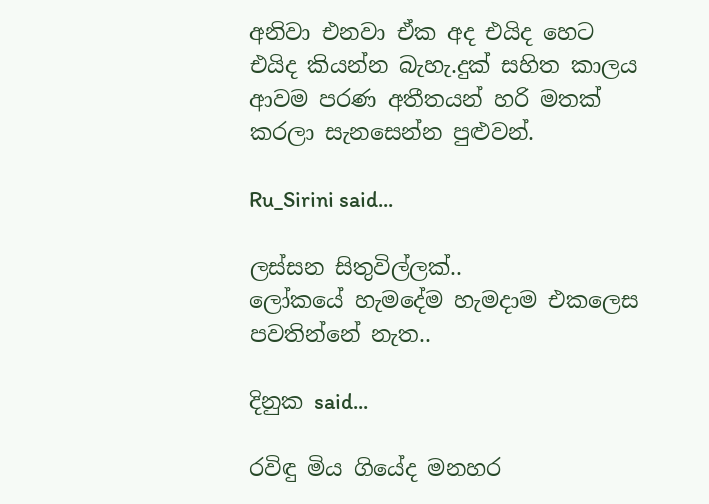අනිවා එනවා ඒක අද එයිද හෙට එයිද කියන්න බැහැ.දුක් සහිත කාලය ආවම පරණ අතීතයන් හරි මතක් කරලා සැනසෙන්න පුළුවන්.

Ru_Sirini said...

ලස්සන සිතුවිල්ලක්..
ලෝකයේ හැමදේම හැමදාම එකලෙස පවතින්නේ නැත..

දිනුක said...

රවිඳු මිය ගියේද මනහර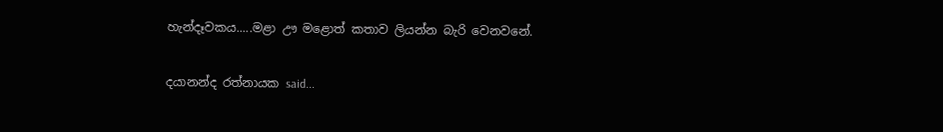හැන්දෑවකය.....මළා ඌ මළොත් කතාව ලියන්න බැරි වෙනවනේ.

දයානන්ද රත්නායක said...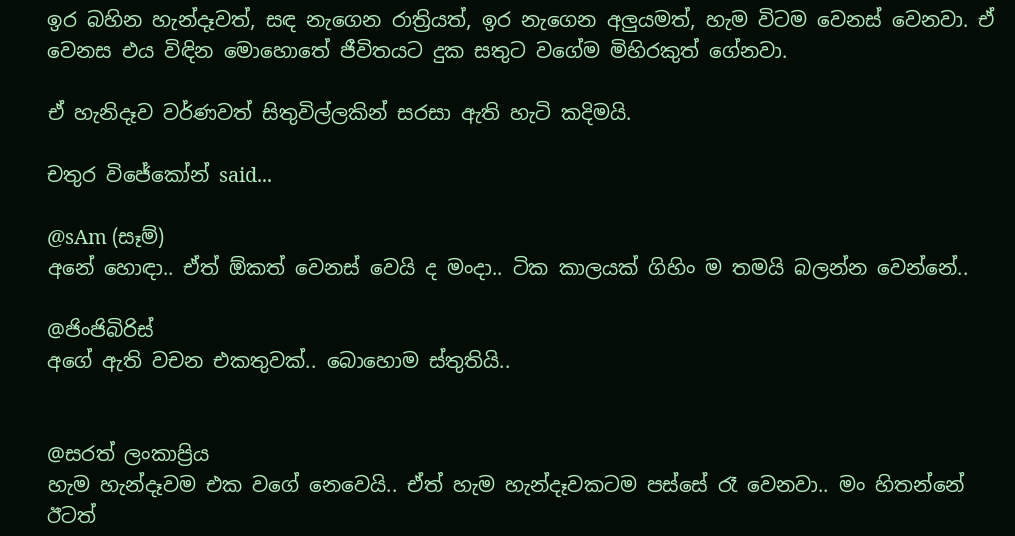ඉර බහින හැන්දෑවත්, සඳ නැගෙන රාත්‍රියත්, ඉර නැගෙන අලුයමත්, හැම විටම වෙනස් වෙනවා. ඒ වෙනස එය විඳින මොහොතේ ජීවිතයට දුක සතුට වගේම මිහිරකුත් ගේනවා.

ඒ හැනිදෑව වර්ණවත් සිතුවිල්ලකින් සරසා ඇති හැටි කදිමයි.

චතුර විජේකෝන් said...

@sAm (සෑම්)
අනේ හොඳා.. ඒත් ඕකත් වෙනස් වෙයි ද මංදා.. ටික කාලයක් ගිහිං ම තමයි බලන්න වෙන්නේ..

@ජිංජිබිරිස්
අගේ ඇති වචන එකතුවක්.. බොහොම ස්තුතියි..


@සරත් ලංකාප්‍රිය
හැම හැන්දෑවම එක වගේ නෙවෙයි.. ඒත් හැම හැන්දෑවකටම පස්සේ රෑ වෙනවා.. මං හිතන්නේ ඊටත්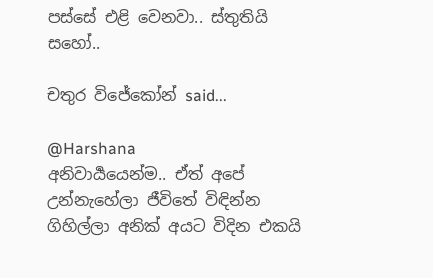පස්සේ එළි වෙනවා.. ස්තුතියි සහෝ..

චතුර විජේකෝන් said...

@Harshana
අනිවාර්‍යයෙන්ම.. ඒත් අපේ උන්නැහේලා ජීවිතේ විඳින්න ගිහිල්ලා අනික් අයට විදින එකයි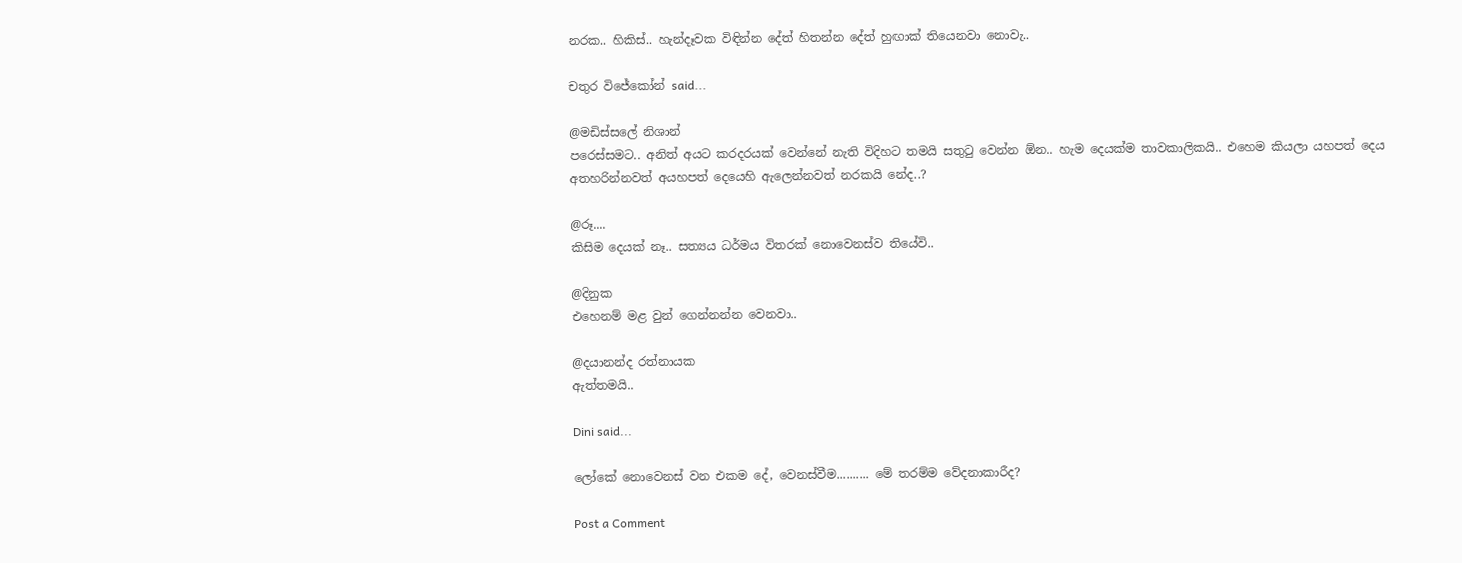නරක.. හිකිස්.. හැන්දෑවක විඳින්න දේත් හිතන්න දේත් හුඟාක් තියෙනවා නොවැ..

චතුර විජේකෝන් said...

@මඩිස්සලේ නිශාන්
පරෙස්සමට.. අනිත් අයට කරදරයක් වෙන්නේ නැති විදිහට තමයි සතුටු වෙන්න ඕන.. හැම දෙයක්ම තාවකාලිකයි.. එහෙම කියලා යහපත් දෙය අතහරින්නවත් අයහපත් දෙයෙහි ඇලෙන්නවත් නරකයි නේද..?

@රූ....
කිසිම දෙයක් නෑ.. සත්‍යය ධර්මය විතරක් නොවෙනස්ව තියේවි..

@දිනුක
එහෙනම් මළ වුන් ගෙන්නන්න වෙනවා..

@දයානන්ද රත්නායක
ඇත්තමයි..

Dini said...

ලෝකේ නොවෙනස් වන එකම දේ, වෙනස්වීම.......... මේ තරම්ම වේදනාකාරීද?

Post a Comment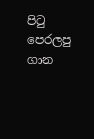පි‍ටු පෙරලපු ගාන